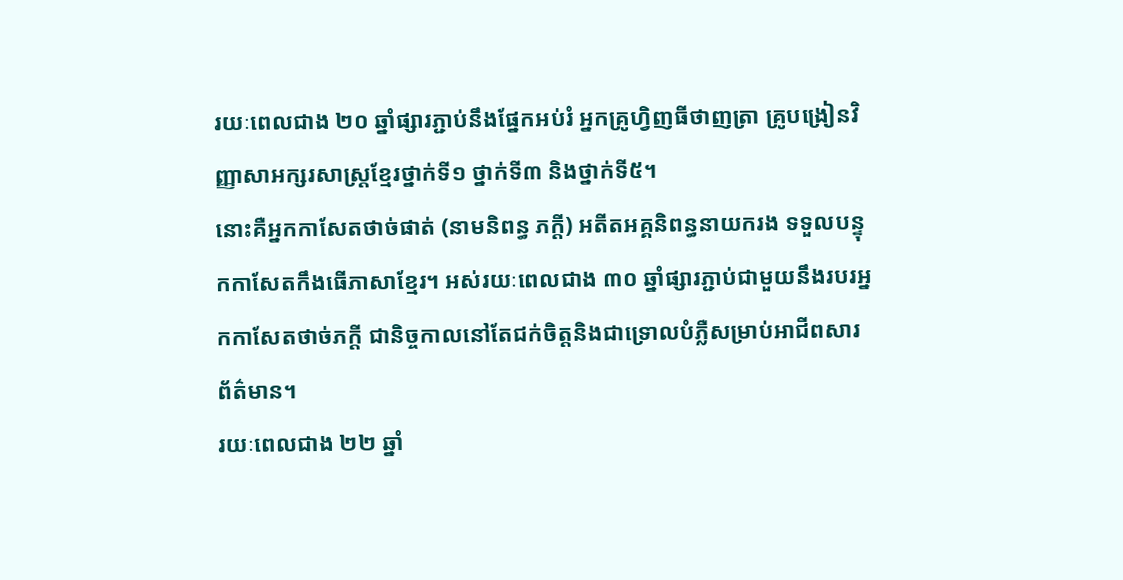រយៈពេលជាង ២០ ឆ្នាំផ្សារភ្ជាប់នឹងផ្នែកអប់រំ អ្នកគ្រូហ្វិញធីថាញត្រា គ្រូបង្រៀនវិញ្ញាសាអក្សរសាស្រ្តខ្មែរថ្នាក់ទី១ ថ្នាក់ទី៣ និងថ្នាក់ទី៥។
នោះគឺអ្នកកាសែតថាច់ផាត់ (នាមនិពន្ធ ភក្តី) អតីតអគ្គនិពន្ធនាយករង ទទួលបន្ទុកកាសែតកឹងធើភាសាខ្មែរ។ អស់រយៈពេលជាង ៣០ ឆ្នាំផ្សារភ្ជាប់ជាមួយនឹងរបរអ្នកកាសែតថាច់ភក្តី ជានិច្ចកាលនៅតែជក់ចិត្តនិងជាទ្រោលបំភ្លឺសម្រាប់អាជីពសារព័ត៌មាន។
រយៈពេលជាង ២២ ឆ្នាំ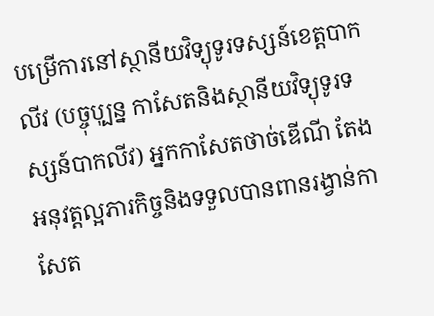បម្រើការនៅស្ថានីយវិទ្យុទូរទស្សន៍ខេត្តបាកលីវ (បច្ចុបុ្បន្ន កាសែតនិងស្ថានីយវិទ្យុទូរទស្សន៍បាកលីវ) អ្នកកាសែតថាច់ឌើណី តែងអនុវត្តល្អភារកិច្ចនិងទទួលបានពានរង្វាន់កាសែត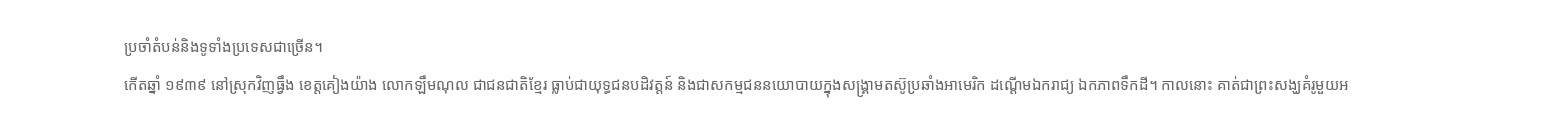ប្រចាំតំបន់និងទូទាំងប្រទេសជាច្រើន។
កើតឆ្នាំ ១៩៣៩ នៅស្រុកវិញធ្វឹង ខេត្តគៀងយ៉ាង លោកឡឹមណុល ជាជនជាតិខ្មែរ ធ្លាប់ជាយុទ្ធជនបដិវត្តន៍ និងជាសកម្មជននយោបាយក្នុងសង្រ្គាមតស៊ូប្រឆាំងអាមេរិក ដណ្ដើមឯករាជ្យ ឯកភាពទឹកដី។ កាលនោះ គាត់ជាព្រះសង្ឃគំរូមួយអ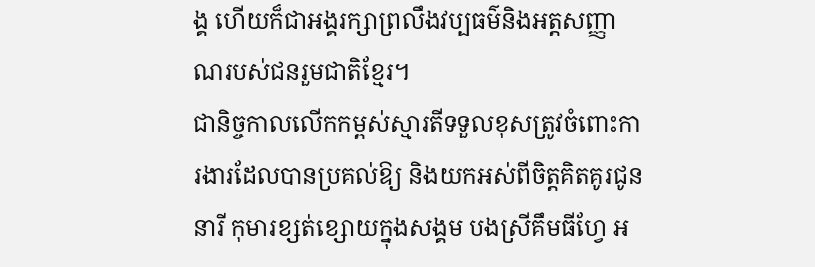ង្គ ហើយក៏ជាអង្គរក្សាព្រលឹងវប្បធម៌និងអត្តសញ្ញាណរបស់ជនរួមជាតិខ្មែរ។
ជានិច្ចកាលលើកកម្ពស់ស្មារតីទទួលខុសត្រូវចំពោះការងារដែលបានប្រគល់ឱ្យ និងយកអស់ពីចិត្តគិតគូរជូននារី កុមារខ្សត់ខ្សោយក្នុងសង្គម បងស្រីគឹមធីហ្វែ អ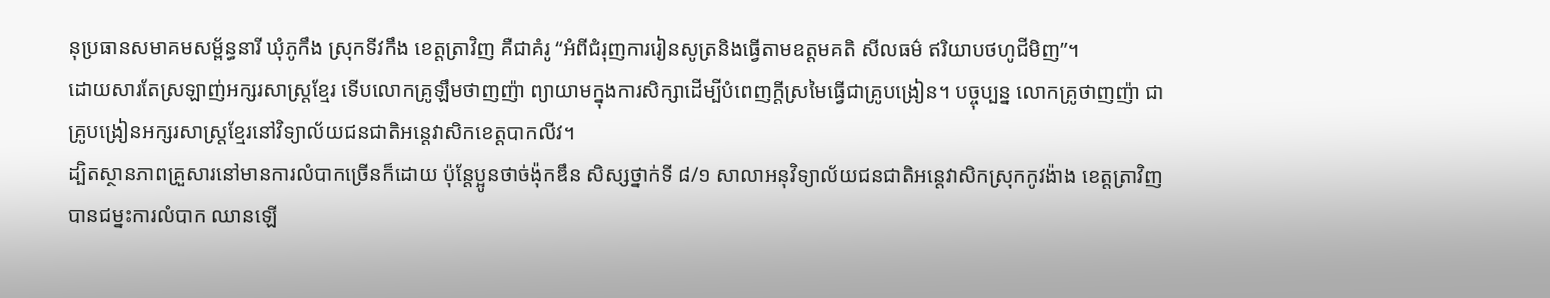នុប្រធានសមាគមសម្ព័ន្ធនារី ឃុំភូកឹង ស្រុកទីវកឹង ខេត្តត្រាវិញ គឺជាគំរូ “អំពីជំរុញការរៀនសូត្រនិងធ្វើតាមឧត្ដមគតិ សីលធម៌ ឥរិយាបថហូជីមិញ”។
ដោយសារតែស្រឡាញ់អក្សរសាស្ត្រខ្មែរ ទើបលោកគ្រូឡឹមថាញញ៉ា ព្យាយាមក្នុងការសិក្សាដើម្បីបំពេញក្តីស្រមៃធ្វើជាគ្រូបង្រៀន។ បច្ចុប្បន្ន លោកគ្រូថាញញ៉ា ជាគ្រូបង្រៀនអក្សរសាស្ត្រខ្មែរនៅវិទ្យាល័យជនជាតិអន្តេវាសិកខេត្តបាកលីវ។
ដ្បិតស្ថានភាពគ្រួសារនៅមានការលំបាកច្រើនក៏ដោយ ប៉ុន្តែប្អូនថាច់ង៉ុកឌឹន សិស្សថ្នាក់ទី ៨/១ សាលាអនុវិទ្យាល័យជនជាតិអន្តេវាសិកស្រុកកូវង៉ាង ខេត្តត្រាវិញ បានជម្នះការលំបាក ឈានឡើ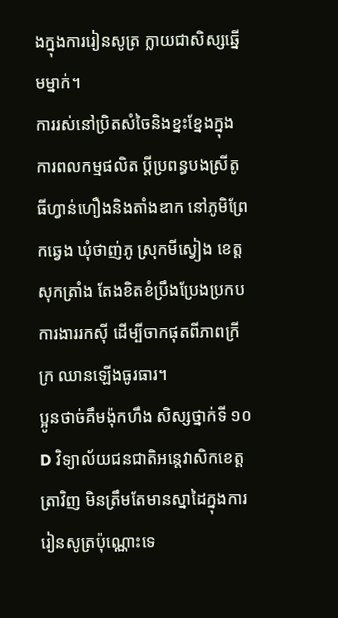ងក្នុងការរៀនសូត្រ ក្លាយជាសិស្សឆ្នើមម្នាក់។
ការរស់នៅប្រិតសំចៃនិងខ្នះខ្នែងក្នុងការពលកម្មផលិត ប្តីប្រពន្ធបងស្រីតូធីហ្វាន់ហឿងនិងតាំងឌាក នៅភូមិព្រែកឆ្វេង ឃុំថាញ់ភូ ស្រុកមីស្វៀង ខេត្តសុកត្រាំង តែងខិតខំប្រឹងប្រែងប្រកបការងាររកស៊ី ដើម្បីចាកផុតពីភាពក្រីក្រ ឈានឡើងធូរធារ។
ប្អូនថាច់គឹមង៉ុកហឹង សិស្សថ្នាក់ទី ១០D វិទ្យាល័យជនជាតិអន្តេវាសិកខេត្តត្រាវិញ មិនត្រឹមតែមានស្នាដៃក្នុងការរៀនសូត្រប៉ុណ្ណោះទេ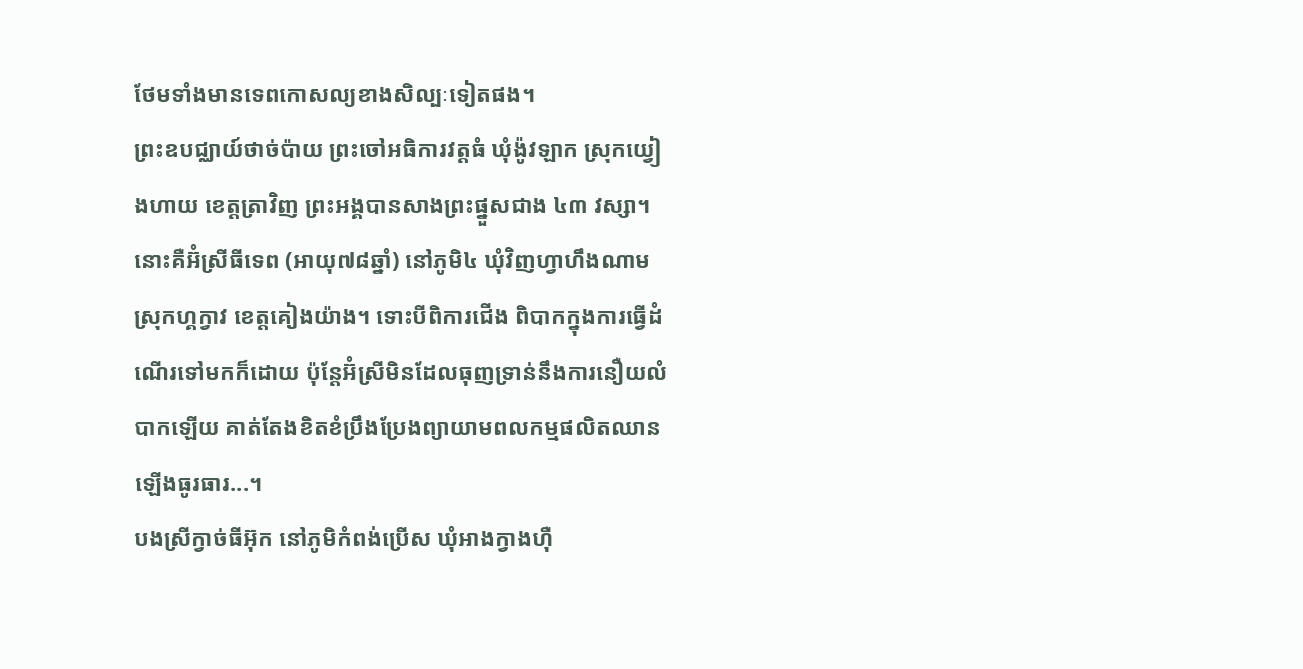ថែមទាំងមានទេពកោសល្យខាងសិល្បៈទៀតផង។
ព្រះឧបជ្ឈាយ៍ថាច់ប៉ាយ ព្រះចៅអធិការវត្តធំ ឃុំង៉ូវឡាក ស្រុកយ្វៀងហាយ ខេត្តត្រាវិញ ព្រះអង្គបានសាងព្រះផ្នួសជាង ៤៣ វស្សា។
នោះគឺអ៊ំស្រីធីទេព (អាយុ៧៨ឆ្នាំ) នៅភូមិ៤ ឃុំវិញហ្វាហឹងណាម ស្រុកហ្គក្វាវ ខេត្តគៀងយ៉ាង។ ទោះបីពិការជើង ពិបាកក្នុងការធ្វើដំណើរទៅមកក៏ដោយ ប៉ុន្តែអ៊ំស្រីមិនដែលធុញទ្រាន់នឹងការនឿយលំបាកឡើយ គាត់តែងខិតខំប្រឹងប្រែងព្យាយាមពលកម្មផលិតឈានឡើងធូរធារ...។
បងស្រីក្វាច់ធីអ៊ុក នៅភូមិកំពង់ប្រើស ឃុំអាងក្វាងហ៊ឺ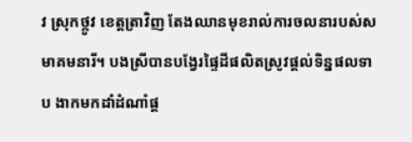វ ស្រុកថ្កូវ ខេត្តត្រាវិញ តែងឈានមុខរាល់ការចលនារបស់សមាគមនារី។ បងស្រីបានបង្វែរផ្ទៃដីផលិតស្រូវផ្តល់ទិន្នផលទាប ងាកមកដាំដំណាំផ្ដ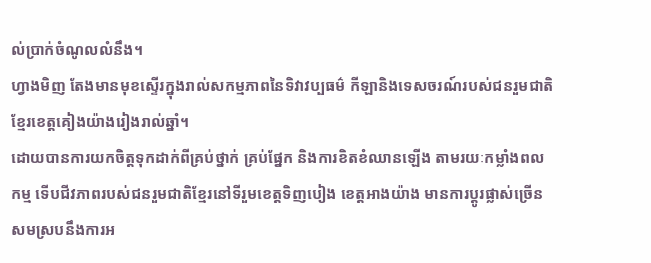ល់ប្រាក់ចំណូលលំនឹង។
ហ្វាងមិញ តែងមានមុខស្ទើរក្នុងរាល់សកម្មភាពនៃទិវាវប្បធម៌ កីឡានិងទេសចរណ៍របស់ជនរួមជាតិខ្មែរខេត្តគៀងយ៉ាងរៀងរាល់ឆ្នាំ។
ដោយបានការយកចិត្តទុកដាក់ពីគ្រប់ថ្នាក់ គ្រប់ផ្នែក និងការខិតខំឈានឡើង តាមរយៈកម្លាំងពលកម្ម ទើបជីវភាពរបស់ជនរួមជាតិខ្មែរនៅទីរួមខេត្តទិញបៀង ខេត្តអាងយ៉ាង មានការប្ដូរផ្លាស់ច្រើនសមស្របនឹងការអ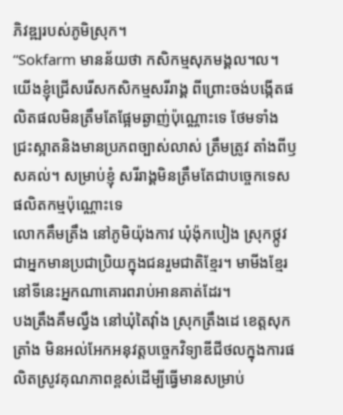ភិវឌ្ឍរបស់ភូមិស្រុក។
“Sokfarm មានន័យថា កសិកម្មសុភមង្គល។ល។ យើងខ្ញុំជ្រើសរើសកសិកម្មសរីរាង្គ ពីព្រោះចង់បង្កើតផលិតផលមិនត្រឹមតែផ្អែមឆ្ងាញ់ប៉ុណ្ណោះទេ ថែមទាំងជ្រះស្អាតនិងមានប្រភពច្បាស់លាស់ ត្រឹមត្រូវ តាំងពីឫសគល់។ សម្រាប់ខ្ញុំ សរីរាង្គមិនត្រឹមតែជាបច្ចេកទេសផលិតកម្មប៉ុណ្ណោះទេ
លោកគឹមត្រឹង នៅភូមិយ៉ុងកាវ ឃុំង៉ុកបៀង ស្រុកថ្កូវ ជាអ្នកមានប្រជាប្រិយក្នុងជនរួមជាតិខ្មែរ។ មាមីងខ្មែរនៅទីនេះអ្នកណាគោរពរាប់អានគាត់ដែរ។
បងត្រឹងគឹមលឹ្វង នៅឃុំតៃវុាំង ស្រុកត្រឹងដេ ខេត្តសុកត្រាំង មិនអល់អែកអនុវត្តបច្ចេកវិទ្យាឌីជីថលក្នុងការផលិតស្រូវគុណភាពខ្ពស់ដើម្បីធ្វើមានសម្រាប់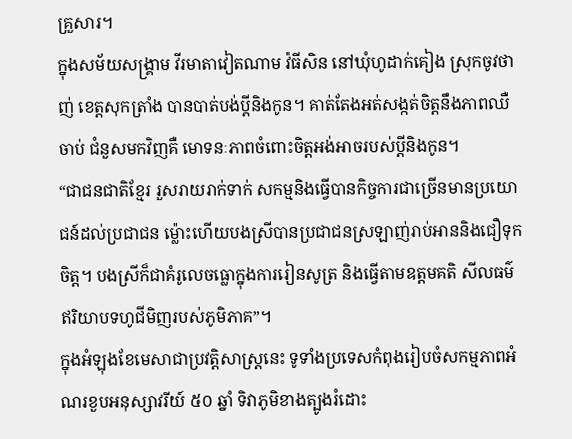គ្រួសារ។
ក្នុងសម័យសង្គ្រាម វីរមាតាវៀតណាម វ៉ធីសិន នៅឃុំហូដាក់គៀង ស្រុកចូវថាញ់ ខេត្តសុកត្រាំង បានបាត់បង់ប្ដីនិងកូន។ គាត់តែងអត់សង្កត់ចិត្តនឹងភាពឈឺចាប់ ជំនួសមកវិញគឺ មោទនៈភាពចំពោះចិត្តអង់អាចរបស់ប្ដីនិងកូន។
“ជាជនជាតិខ្មែរ រួសរាយរាក់ទាក់ សកម្មនិងធ្វើបានកិច្ចការជាច្រើនមានប្រយោជន៍ដល់ប្រជាជន ម្ល៉ោះហើយបងស្រីបានប្រជាជនស្រឡាញ់រាប់អាននិងជឿទុកចិត្ត។ បងស្រីក៏ជាគំរូលេចធ្លោក្នុងការរៀនសូត្រ និងធ្វើតាមឧត្តមគតិ សីលធម៌ ឥរិយាបទហូជីមិញរបស់ភូមិភាគ”។
ក្នុងអំឡុងខែមេសាជាប្រវត្តិសាស្រ្តនេះ ទូទាំងប្រទេសកំពុងរៀបចំសកម្មភាពអំណរខួបអនុស្សាវរីយ៍ ៥០ ឆ្នាំ ទិវាភូមិខាងត្បូងរំដោះ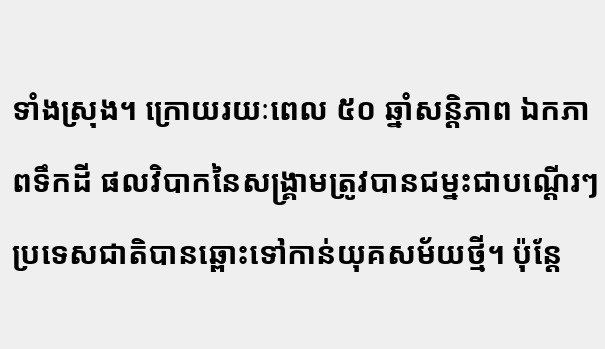ទាំងស្រុង។ ក្រោយរយៈពេល ៥០ ឆ្នាំសន្ដិភាព ឯកភាពទឹកដី ផលវិបាកនៃសង្រ្គាមត្រូវបានជម្នះជាបណ្ដើរៗ ប្រទេសជាតិបានឆ្ពោះទៅកាន់យុគសម័យថ្មី។ ប៉ុន្តែ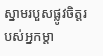ស្នាមរបួសផ្លូវចិត្តរបស់អ្នកម្ដា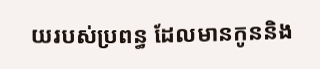យរបស់ប្រពន្ធ ដែលមានកូននិង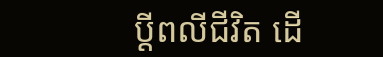ប្ដីពលីជីវិត ដើ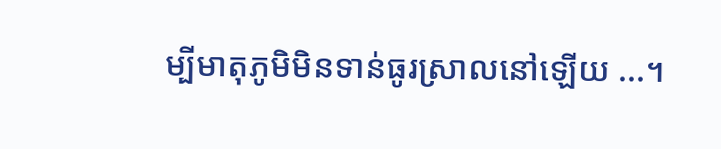ម្បីមាតុភូមិមិនទាន់ធូរស្រាលនៅឡើយ ...។